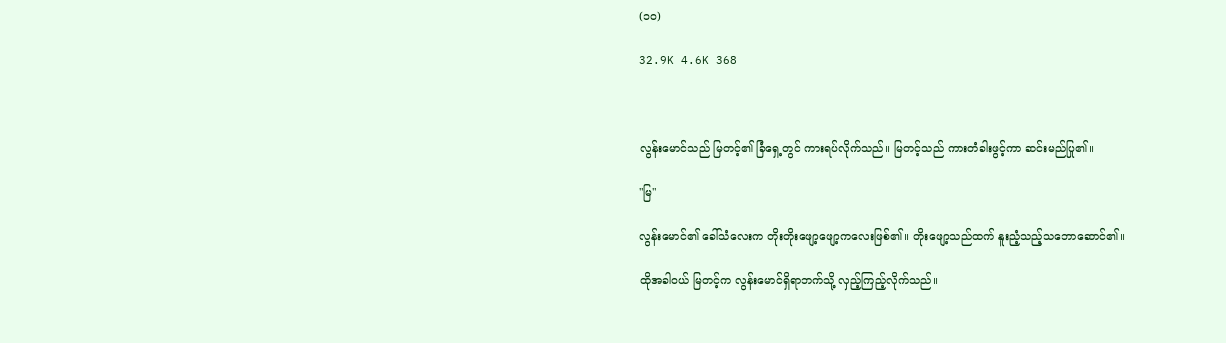(၁၀)

32.9K 4.6K 368



လွန်းမောင်သည် မြတင့်၏ ခြံရှေ့တွင် ကားရပ်လိုက်သည်။ မြတင့်သည် ကားတံခါးဖွင့်ကာ ဆင်းမည်ပြု၏။

"မြ"

လွန်းမောင်၏ ခေါ်သံလေးက တိုးတိုးဖျော့ဖျော့ကလေးဖြစ်၏။ တိုးဖျော့သည်ထက် နူးညံ့သည့်သဘောဆောင်၏။

ထိုအခါဝယ် မြတင့်က လွန်းမောင်ရှိရာဘက်သို့ လှည့်ကြည့်လိုက်သည်။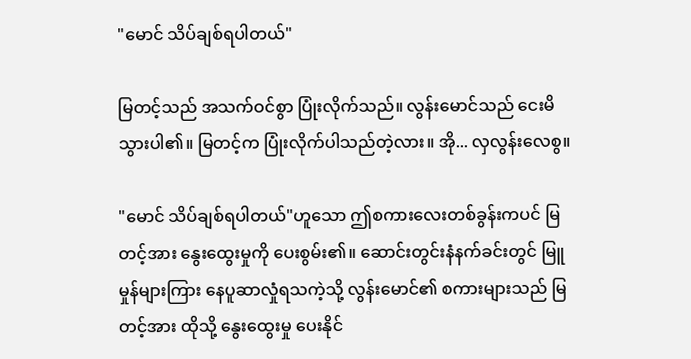"မောင် သိပ်ချစ်ရပါတယ်"

မြတင့်သည် အသက်ဝင်စွာ ပြုံးလိုက်သည်။ လွန်းမောင်သည် ငေးမိသွားပါ၏။ မြတင့်က ပြုံးလိုက်ပါသည်တဲ့လား။ အို... လှလွန်းလေစွ။

"မောင် သိပ်ချစ်ရပါတယ်"ဟူသော ဤစကားလေးတစ်ခွန်းကပင် မြတင့်အား နွေးထွေးမှုကို ပေးစွမ်း၏။ ဆောင်းတွင်းနံနက်ခင်းတွင် မြူမှုန်များကြား နေပူဆာလှုံရသကဲ့သို့ လွန်းမောင်၏ စကားများသည် မြတင့်အား ထိုသို့ နွေးထွေးမှု ပေးနိုင်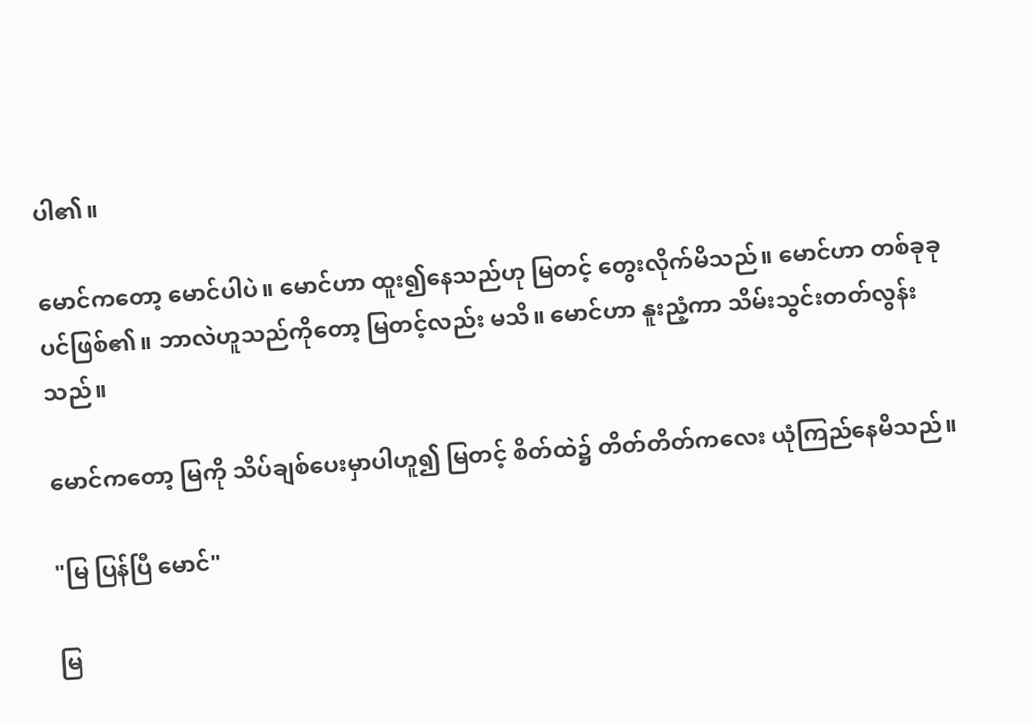ပါ၏။

မောင်ကတော့ မောင်ပါပဲ။ မောင်ဟာ ထူး၍နေသည်ဟု မြတင့် တွေးလိုက်မိသည်။ မောင်ဟာ တစ်ခုခုပင်ဖြစ်၏။ ဘာလဲဟူသည်ကိုတော့ မြတင့်လည်း မသိ။ မောင်ဟာ နူးညံ့ကာ သိမ်းသွင်းတတ်လွန်းသည်။

မောင်ကတော့ မြကို သိပ်ချစ်ပေးမှာပါဟူ၍ မြတင့် စိတ်ထဲ၌ တိတ်တိတ်ကလေး ယုံကြည်နေမိသည်။

"မြ ပြန်ပြီ မောင်"

မြ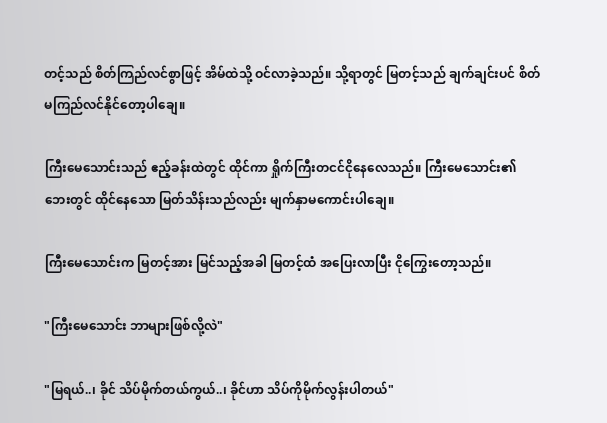တင့်သည် စိတ်ကြည်လင်စွာဖြင့် အိမ်ထဲသို့ ဝင်လာခဲ့သည်။ သို့ရာတွင် မြတင့်သည် ချက်ချင်းပင် စိတ်မကြည်လင်နိုင်တော့ပါချေ။

ကြီးမေသောင်းသည် ဧည့်ခန်းထဲတွင် ထိုင်ကာ ရှိုက်ကြီးတငင်ငိုနေလေသည်။ ကြီးမေသောင်း၏ ဘေးတွင် ထိုင်နေသော မြတ်သိန်းသည်လည်း မျက်နှာမကောင်းပါချေ။

ကြီးမေသောင်းက မြတင့်အား မြင်သည့်အခါ မြတင့်ထံ အပြေးလာပြီး ငိုကြွေးတော့သည်။

"ကြီးမေသောင်း ဘာများဖြစ်လို့လဲ"

"မြရယ်..၊ ခိုင် သိပ်မိုက်တယ်ကွယ်..၊ ခိုင်ဟာ သိပ်ကိုမိုက်လွန်းပါတယ်"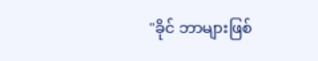"ခိုင် ဘာများဖြစ်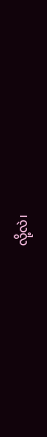လို့လဲ၊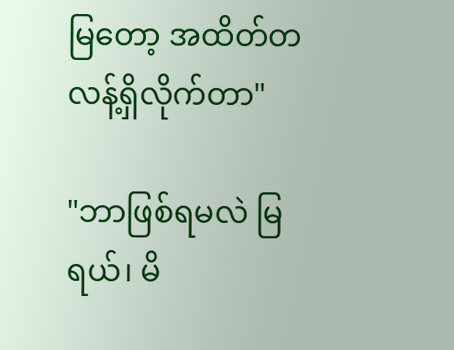မြတော့ အထိတ်တလန့်ရှိလိုက်တာ"

"ဘာဖြစ်ရမလဲ မြရယ်၊ မိ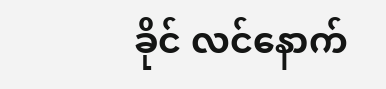ခိုင် လင်နောက်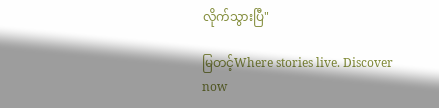လိုက်သွားပြီ"

မြတင့်Where stories live. Discover now